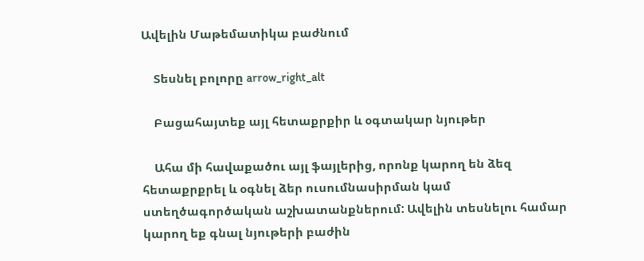Ավելին Մաթեմատիկա բաժնում

    Տեսնել բոլորը arrow_right_alt

    Բացահայտեք այլ հետաքրքիր և օգտակար նյութեր

    Ահա մի հավաքածու այլ ֆայլերից, որոնք կարող են ձեզ հետաքրքրել և օգնել ձեր ուսումնասիրման կամ ստեղծագործական աշխատանքներում: Ավելին տեսնելու համար կարող եք գնալ նյութերի բաժին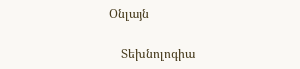Օնլայն

    Տեխնոլոգիա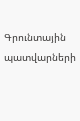Գրունտային պատվարների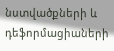նստվածքների և դեֆորմացիաների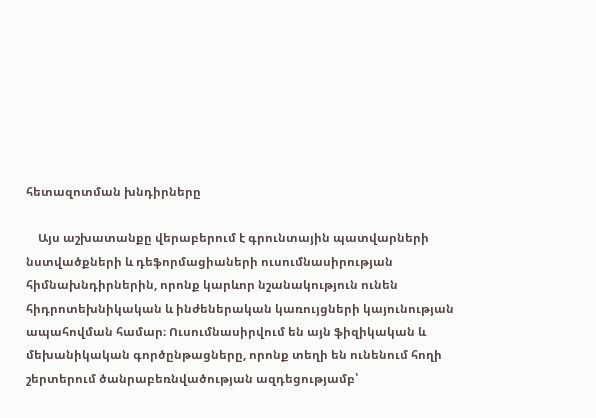հետազոտման խնդիրները

    Այս աշխատանքը վերաբերում է գրունտային պատվարների նստվածքների և դեֆորմացիաների ուսումնասիրության հիմնախնդիրներին, որոնք կարևոր նշանակություն ունեն հիդրոտեխնիկական և ինժեներական կառույցների կայունության ապահովման համար։ Ուսումնասիրվում են այն ֆիզիկական և մեխանիկական գործընթացները, որոնք տեղի են ունենում հողի շերտերում ծանրաբեռնվածության ազդեցությամբ՝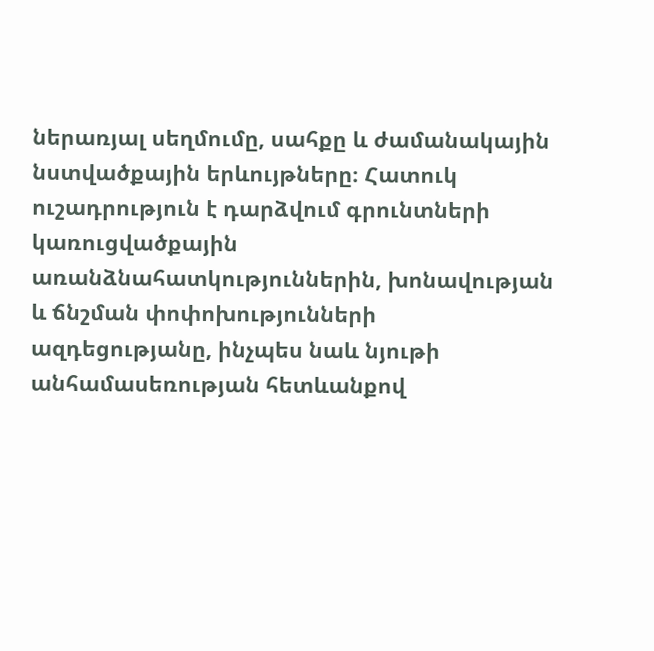ներառյալ սեղմումը, սահքը և ժամանակային նստվածքային երևույթները։ Հատուկ ուշադրություն է դարձվում գրունտների կառուցվածքային առանձնահատկություններին, խոնավության և ճնշման փոփոխությունների ազդեցությանը, ինչպես նաև նյութի անհամասեռության հետևանքով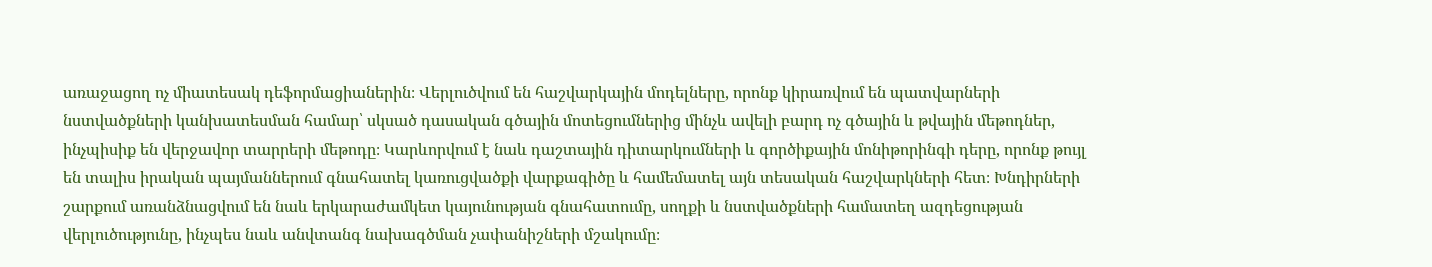առաջացող ոչ միատեսակ դեֆորմացիաներին։ Վերլուծվում են հաշվարկային մոդելները, որոնք կիրառվում են պատվարների նստվածքների կանխատեսման համար՝ սկսած դասական գծային մոտեցումներից մինչև ավելի բարդ ոչ գծային և թվային մեթոդներ, ինչպիսիք են վերջավոր տարրերի մեթոդը։ Կարևորվում է նաև դաշտային դիտարկումների և գործիքային մոնիթորինգի դերը, որոնք թույլ են տալիս իրական պայմաններում գնահատել կառուցվածքի վարքագիծը և համեմատել այն տեսական հաշվարկների հետ։ Խնդիրների շարքում առանձնացվում են նաև երկարաժամկետ կայունության գնահատումը, սողքի և նստվածքների համատեղ ազդեցության վերլուծությունը, ինչպես նաև անվտանգ նախագծման չափանիշների մշակումը։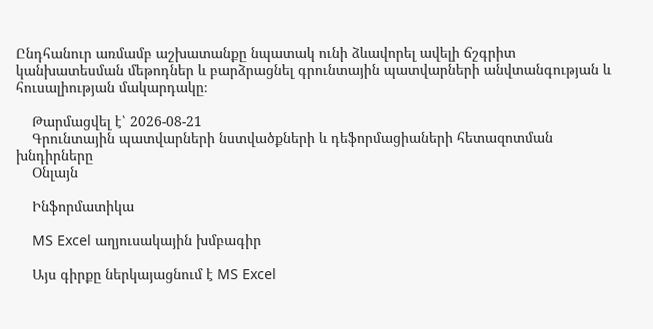Ընդհանուր առմամբ աշխատանքը նպատակ ունի ձևավորել ավելի ճշգրիտ կանխատեսման մեթոդներ և բարձրացնել գրունտային պատվարների անվտանգության և հուսալիության մակարդակը։

    Թարմացվել է՝ 2026-08-21
    Գրունտային պատվարների նստվածքների և դեֆորմացիաների հետազոտման խնդիրները
    Օնլայն

    Ինֆորմատիկա

    MS Excel աղյուսակային խմբագիր

    Այս գիրքը ներկայացնում է MS Excel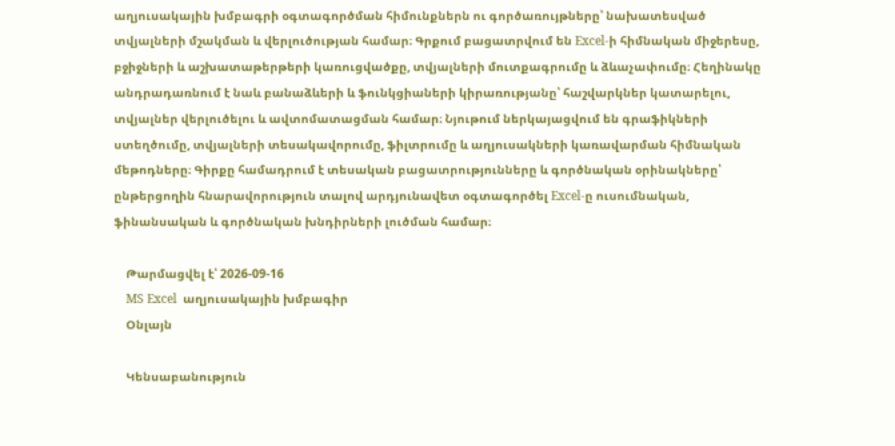աղյուսակային խմբագրի օգտագործման հիմունքներն ու գործառույթները՝ նախատեսված տվյալների մշակման և վերլուծության համար։ Գրքում բացատրվում են Excel-ի հիմնական միջերեսը, բջիջների և աշխատաթերթերի կառուցվածքը, տվյալների մուտքագրումը և ձևաչափումը։ Հեղինակը անդրադառնում է նաև բանաձևերի և ֆունկցիաների կիրառությանը՝ հաշվարկներ կատարելու, տվյալներ վերլուծելու և ավտոմատացման համար։ Նյութում ներկայացվում են գրաֆիկների ստեղծումը, տվյալների տեսակավորումը, ֆիլտրումը և աղյուսակների կառավարման հիմնական մեթոդները։ Գիրքը համադրում է տեսական բացատրությունները և գործնական օրինակները՝ ընթերցողին հնարավորություն տալով արդյունավետ օգտագործել Excel-ը ուսումնական, ֆինանսական և գործնական խնդիրների լուծման համար։

    Թարմացվել է՝ 2026-09-16
    MS Excel  աղյուսակային խմբագիր
    Օնլայն

    Կենսաբանություն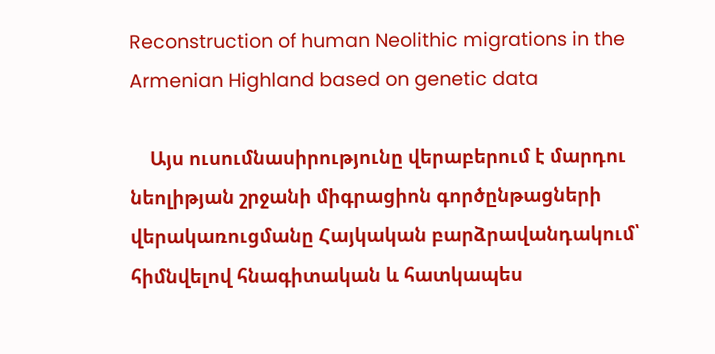Reconstruction of human Neolithic migrations in the Armenian Highland based on genetic data

    Այս ուսումնասիրությունը վերաբերում է մարդու նեոլիթյան շրջանի միգրացիոն գործընթացների վերակառուցմանը Հայկական բարձրավանդակում՝ հիմնվելով հնագիտական և հատկապես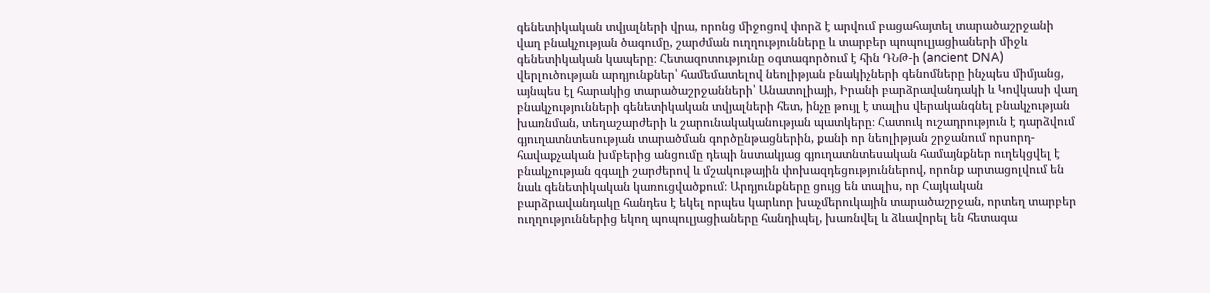գենետիկական տվյալների վրա, որոնց միջոցով փորձ է արվում բացահայտել տարածաշրջանի վաղ բնակչության ծագումը, շարժման ուղղությունները և տարբեր պոպուլյացիաների միջև գենետիկական կապերը։ Հետազոտությունը օգտագործում է հին ԴՆԹ-ի (ancient DNA) վերլուծության արդյունքներ՝ համեմատելով նեոլիթյան բնակիչների գենոմները ինչպես միմյանց, այնպես էլ հարակից տարածաշրջանների՝ Անատոլիայի, Իրանի բարձրավանդակի և Կովկասի վաղ բնակչությունների գենետիկական տվյալների հետ, ինչը թույլ է տալիս վերականգնել բնակչության խառնման, տեղաշարժերի և շարունակականության պատկերը։ Հատուկ ուշադրություն է դարձվում գյուղատնտեսության տարածման գործընթացներին, քանի որ նեոլիթյան շրջանում որսորդ-հավաքչական խմբերից անցումը դեպի նստակյաց գյուղատնտեսական համայնքներ ուղեկցվել է բնակչության զգալի շարժերով և մշակութային փոխազդեցություններով, որոնք արտացոլվում են նաև գենետիկական կառուցվածքում։ Արդյունքները ցույց են տալիս, որ Հայկական բարձրավանդակը հանդես է եկել որպես կարևոր խաչմերուկային տարածաշրջան, որտեղ տարբեր ուղղություններից եկող պոպուլյացիաները հանդիպել, խառնվել և ձևավորել են հետագա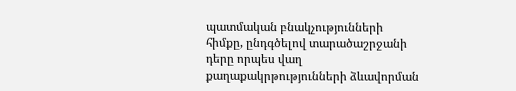պատմական բնակչությունների հիմքը, ընդգծելով տարածաշրջանի դերը որպես վաղ քաղաքակրթությունների ձևավորման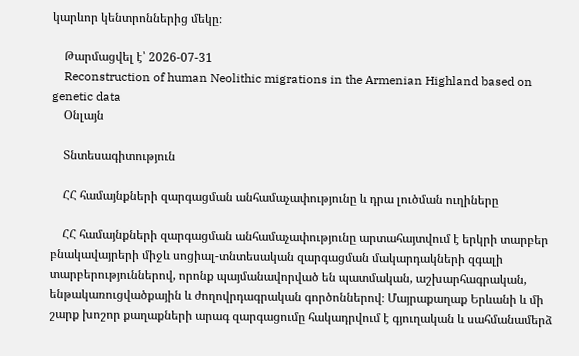կարևոր կենտրոններից մեկը։

    Թարմացվել է՝ 2026-07-31
    Reconstruction of human Neolithic migrations in the Armenian Highland based on genetic data
    Օնլայն

    Տնտեսագիտություն

    ՀՀ համայնքների զարգացման անհամաչափությունը և դրա լուծման ուղիները

    ՀՀ համայնքների զարգացման անհամաչափությունը արտահայտվում է երկրի տարբեր բնակավայրերի միջև սոցիալ-տնտեսական զարգացման մակարդակների զգալի տարբերություններով, որոնք պայմանավորված են պատմական, աշխարհագրական, ենթակառուցվածքային և ժողովրդագրական գործոններով։ Մայրաքաղաք Երևանի և մի շարք խոշոր քաղաքների արագ զարգացումը հակադրվում է գյուղական և սահմանամերձ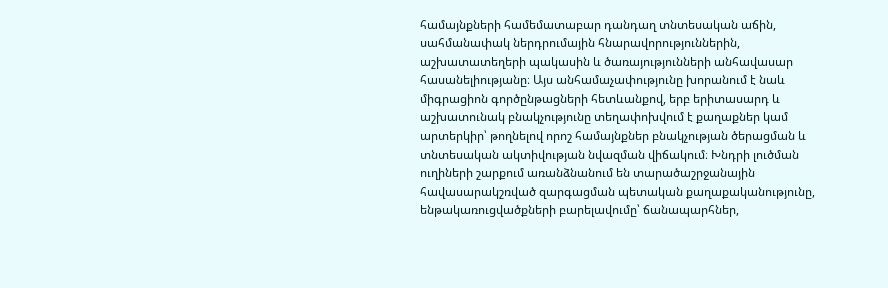համայնքների համեմատաբար դանդաղ տնտեսական աճին, սահմանափակ ներդրումային հնարավորություններին, աշխատատեղերի պակասին և ծառայությունների անհավասար հասանելիությանը։ Այս անհամաչափությունը խորանում է նաև միգրացիոն գործընթացների հետևանքով, երբ երիտասարդ և աշխատունակ բնակչությունը տեղափոխվում է քաղաքներ կամ արտերկիր՝ թողնելով որոշ համայնքներ բնակչության ծերացման և տնտեսական ակտիվության նվազման վիճակում։ Խնդրի լուծման ուղիների շարքում առանձնանում են տարածաշրջանային հավասարակշռված զարգացման պետական քաղաքականությունը, ենթակառուցվածքների բարելավումը՝ ճանապարհներ,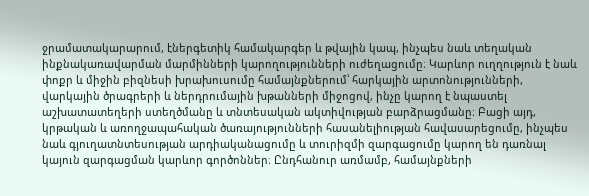ջրամատակարարում, էներգետիկ համակարգեր և թվային կապ, ինչպես նաև տեղական ինքնակառավարման մարմինների կարողությունների ուժեղացումը։ Կարևոր ուղղություն է նաև փոքր և միջին բիզնեսի խրախուսումը համայնքներում՝ հարկային արտոնությունների, վարկային ծրագրերի և ներդրումային խթանների միջոցով, ինչը կարող է նպաստել աշխատատեղերի ստեղծմանը և տնտեսական ակտիվության բարձրացմանը։ Բացի այդ, կրթական և առողջապահական ծառայությունների հասանելիության հավասարեցումը, ինչպես նաև գյուղատնտեսության արդիականացումը և տուրիզմի զարգացումը կարող են դառնալ կայուն զարգացման կարևոր գործոններ։ Ընդհանուր առմամբ, համայնքների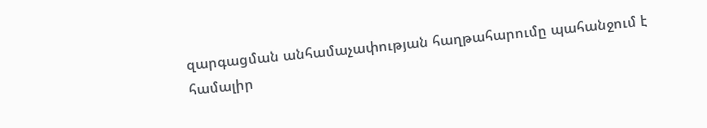զարգացման անհամաչափության հաղթահարումը պահանջում է համալիր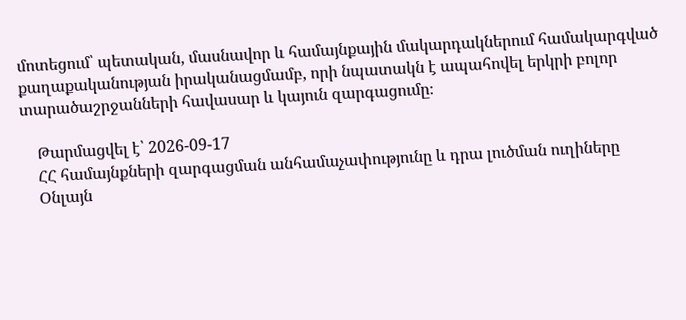մոտեցում՝ պետական, մասնավոր և համայնքային մակարդակներում համակարգված քաղաքականության իրականացմամբ, որի նպատակն է ապահովել երկրի բոլոր տարածաշրջանների հավասար և կայուն զարգացումը։

    Թարմացվել է՝ 2026-09-17
    ՀՀ համայնքների զարգացման անհամաչափությունը և դրա լուծման ուղիները
    Օնլայն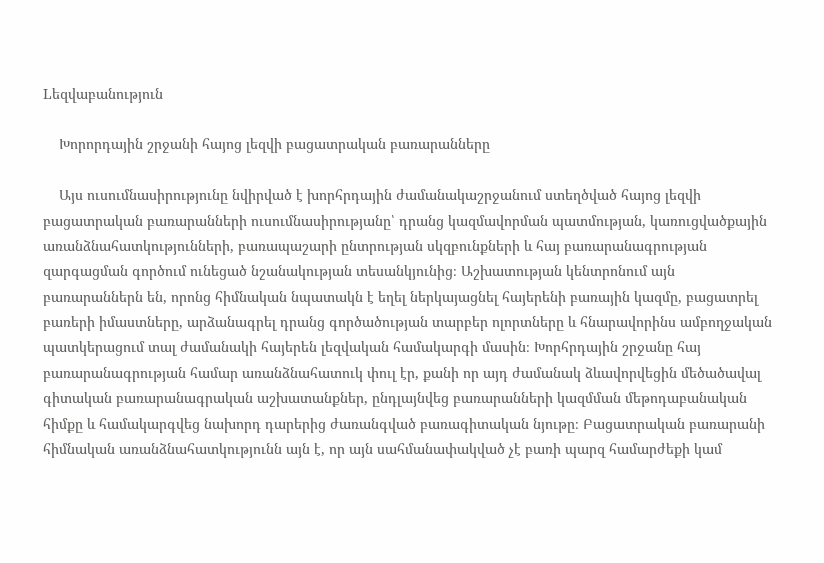Lեզվաբանություն

    Խորորդային շրջանի հայոց լեզվի բացատրական բառարանները

    Այս ուսումնասիրությունը նվիրված է խորհրդային ժամանակաշրջանում ստեղծված հայոց լեզվի բացատրական բառարանների ուսումնասիրությանը՝ դրանց կազմավորման պատմության, կառուցվածքային առանձնահատկությունների, բառապաշարի ընտրության սկզբունքների և հայ բառարանագրության զարգացման գործում ունեցած նշանակության տեսանկյունից։ Աշխատության կենտրոնում այն բառարաններն են, որոնց հիմնական նպատակն է եղել ներկայացնել հայերենի բառային կազմը, բացատրել բառերի իմաստները, արձանագրել դրանց գործածության տարբեր ոլորտները և հնարավորինս ամբողջական պատկերացում տալ ժամանակի հայերեն լեզվական համակարգի մասին։ Խորհրդային շրջանը հայ բառարանագրության համար առանձնահատուկ փուլ էր, քանի որ այդ ժամանակ ձևավորվեցին մեծածավալ գիտական բառարանագրական աշխատանքներ, ընդլայնվեց բառարանների կազմման մեթոդաբանական հիմքը և համակարգվեց նախորդ դարերից ժառանգված բառագիտական նյութը։ Բացատրական բառարանի հիմնական առանձնահատկությունն այն է, որ այն սահմանափակված չէ բառի պարզ համարժեքի կամ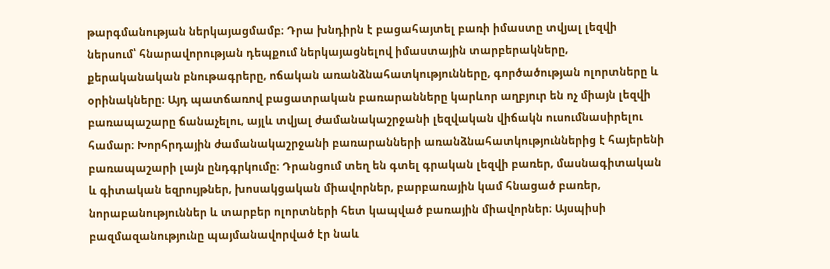թարգմանության ներկայացմամբ։ Դրա խնդիրն է բացահայտել բառի իմաստը տվյալ լեզվի ներսում՝ հնարավորության դեպքում ներկայացնելով իմաստային տարբերակները, քերականական բնութագրերը, ոճական առանձնահատկությունները, գործածության ոլորտները և օրինակները։ Այդ պատճառով բացատրական բառարանները կարևոր աղբյուր են ոչ միայն լեզվի բառապաշարը ճանաչելու, այլև տվյալ ժամանակաշրջանի լեզվական վիճակն ուսումնասիրելու համար։ Խորհրդային ժամանակաշրջանի բառարանների առանձնահատկություններից է հայերենի բառապաշարի լայն ընդգրկումը։ Դրանցում տեղ են գտել գրական լեզվի բառեր, մասնագիտական և գիտական եզրույթներ, խոսակցական միավորներ, բարբառային կամ հնացած բառեր, նորաբանություններ և տարբեր ոլորտների հետ կապված բառային միավորներ։ Այսպիսի բազմազանությունը պայմանավորված էր նաև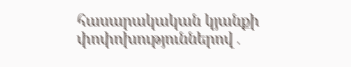հասարակական կյանքի փոփոխություններով․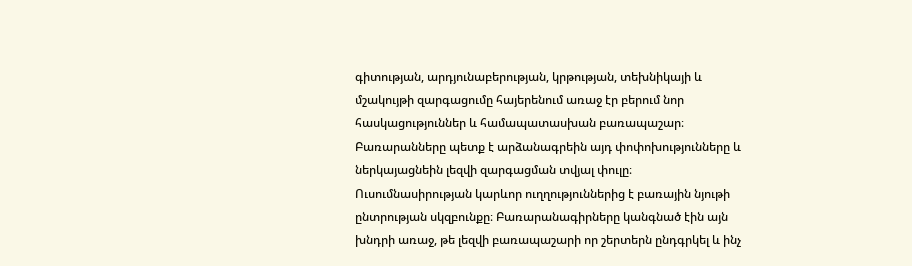գիտության, արդյունաբերության, կրթության, տեխնիկայի և մշակույթի զարգացումը հայերենում առաջ էր բերում նոր հասկացություններ և համապատասխան բառապաշար։ Բառարանները պետք է արձանագրեին այդ փոփոխությունները և ներկայացնեին լեզվի զարգացման տվյալ փուլը։ Ուսումնասիրության կարևոր ուղղություններից է բառային նյութի ընտրության սկզբունքը։ Բառարանագիրները կանգնած էին այն խնդրի առաջ, թե լեզվի բառապաշարի որ շերտերն ընդգրկել և ինչ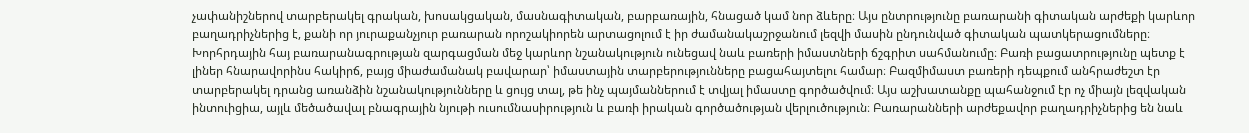չափանիշներով տարբերակել գրական, խոսակցական, մասնագիտական, բարբառային, հնացած կամ նոր ձևերը։ Այս ընտրությունը բառարանի գիտական արժեքի կարևոր բաղադրիչներից է, քանի որ յուրաքանչյուր բառարան որոշակիորեն արտացոլում է իր ժամանակաշրջանում լեզվի մասին ընդունված գիտական պատկերացումները։ Խորհրդային հայ բառարանագրության զարգացման մեջ կարևոր նշանակություն ունեցավ նաև բառերի իմաստների ճշգրիտ սահմանումը։ Բառի բացատրությունը պետք է լիներ հնարավորինս հակիրճ, բայց միաժամանակ բավարար՝ իմաստային տարբերությունները բացահայտելու համար։ Բազմիմաստ բառերի դեպքում անհրաժեշտ էր տարբերակել դրանց առանձին նշանակությունները և ցույց տալ, թե ինչ պայմաններում է տվյալ իմաստը գործածվում։ Այս աշխատանքը պահանջում էր ոչ միայն լեզվական ինտուիցիա, այլև մեծածավալ բնագրային նյութի ուսումնասիրություն և բառի իրական գործածության վերլուծություն։ Բառարանների արժեքավոր բաղադրիչներից են նաև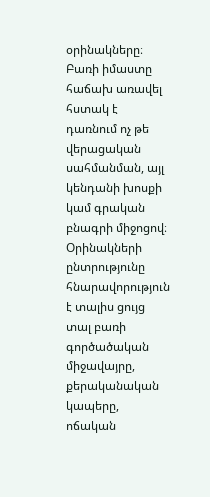օրինակները։ Բառի իմաստը հաճախ առավել հստակ է դառնում ոչ թե վերացական սահմանման, այլ կենդանի խոսքի կամ գրական բնագրի միջոցով։ Օրինակների ընտրությունը հնարավորություն է տալիս ցույց տալ բառի գործածական միջավայրը, քերականական կապերը, ոճական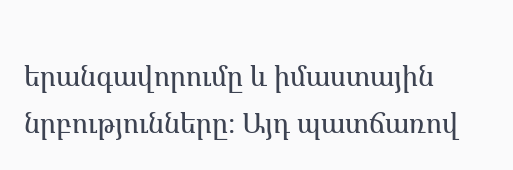երանգավորումը և իմաստային նրբությունները։ Այդ պատճառով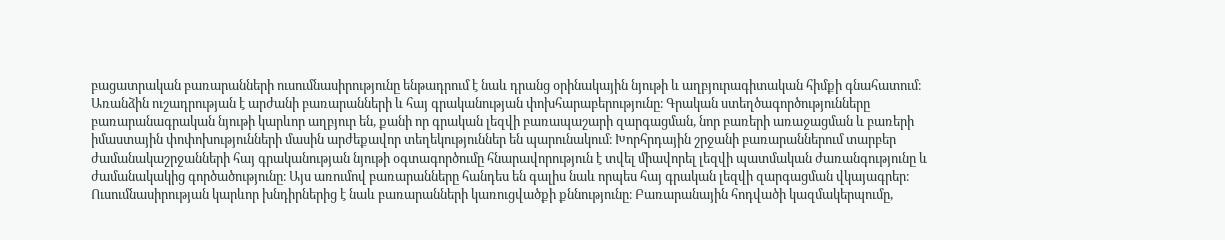բացատրական բառարանների ուսումնասիրությունը ենթադրում է նաև դրանց օրինակային նյութի և աղբյուրագիտական հիմքի գնահատում։ Առանձին ուշադրության է արժանի բառարանների և հայ գրականության փոխհարաբերությունը։ Գրական ստեղծագործությունները բառարանագրական նյութի կարևոր աղբյուր են, քանի որ գրական լեզվի բառապաշարի զարգացման, նոր բառերի առաջացման և բառերի իմաստային փոփոխությունների մասին արժեքավոր տեղեկություններ են պարունակում։ Խորհրդային շրջանի բառարաններում տարբեր ժամանակաշրջանների հայ գրականության նյութի օգտագործումը հնարավորություն է տվել միավորել լեզվի պատմական ժառանգությունը և ժամանակակից գործածությունը։ Այս առումով բառարանները հանդես են գալիս նաև որպես հայ գրական լեզվի զարգացման վկայագրեր։ Ուսումնասիրության կարևոր խնդիրներից է նաև բառարանների կառուցվածքի քննությունը։ Բառարանային հոդվածի կազմակերպումը,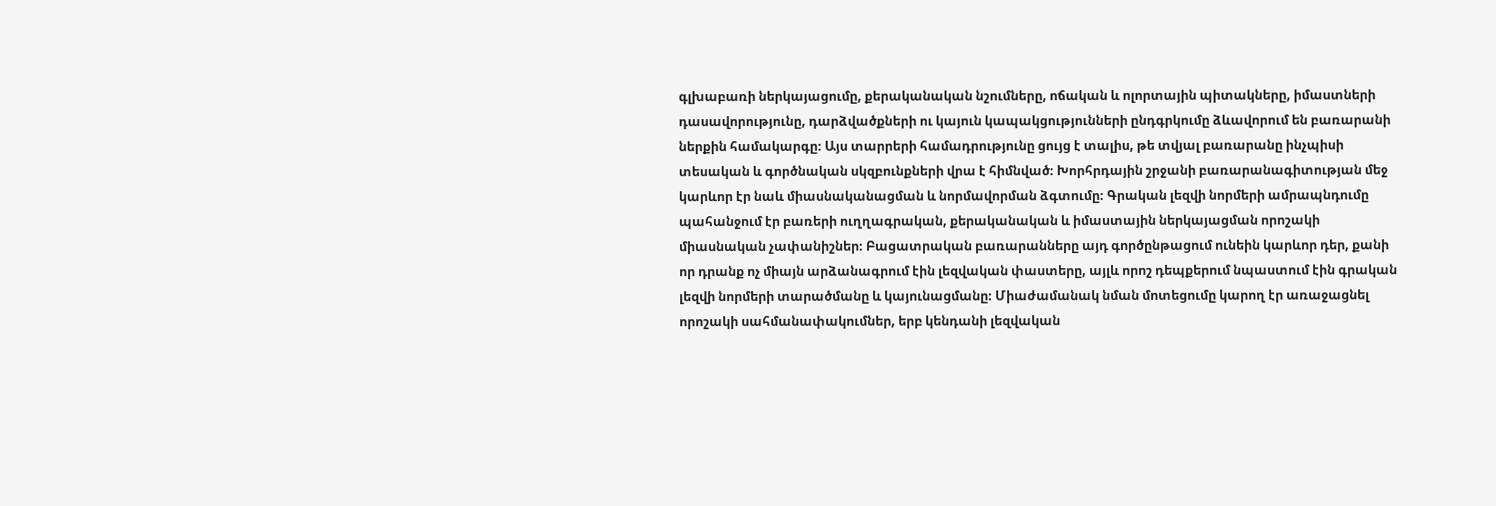գլխաբառի ներկայացումը, քերականական նշումները, ոճական և ոլորտային պիտակները, իմաստների դասավորությունը, դարձվածքների ու կայուն կապակցությունների ընդգրկումը ձևավորում են բառարանի ներքին համակարգը։ Այս տարրերի համադրությունը ցույց է տալիս, թե տվյալ բառարանը ինչպիսի տեսական և գործնական սկզբունքների վրա է հիմնված։ Խորհրդային շրջանի բառարանագիտության մեջ կարևոր էր նաև միասնականացման և նորմավորման ձգտումը։ Գրական լեզվի նորմերի ամրապնդումը պահանջում էր բառերի ուղղագրական, քերականական և իմաստային ներկայացման որոշակի միասնական չափանիշներ։ Բացատրական բառարանները այդ գործընթացում ունեին կարևոր դեր, քանի որ դրանք ոչ միայն արձանագրում էին լեզվական փաստերը, այլև որոշ դեպքերում նպաստում էին գրական լեզվի նորմերի տարածմանը և կայունացմանը։ Միաժամանակ նման մոտեցումը կարող էր առաջացնել որոշակի սահմանափակումներ, երբ կենդանի լեզվական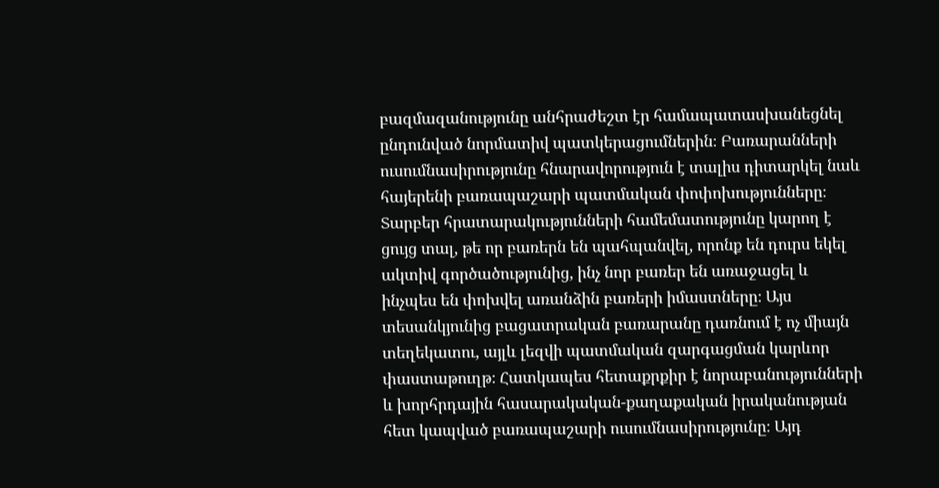բազմազանությունը անհրաժեշտ էր համապատասխանեցնել ընդունված նորմատիվ պատկերացումներին։ Բառարանների ուսումնասիրությունը հնարավորություն է տալիս դիտարկել նաև հայերենի բառապաշարի պատմական փոփոխությունները։ Տարբեր հրատարակությունների համեմատությունը կարող է ցույց տալ, թե որ բառերն են պահպանվել, որոնք են դուրս եկել ակտիվ գործածությունից, ինչ նոր բառեր են առաջացել և ինչպես են փոխվել առանձին բառերի իմաստները։ Այս տեսանկյունից բացատրական բառարանը դառնում է ոչ միայն տեղեկատու, այլև լեզվի պատմական զարգացման կարևոր փաստաթուղթ։ Հատկապես հետաքրքիր է նորաբանությունների և խորհրդային հասարակական-քաղաքական իրականության հետ կապված բառապաշարի ուսումնասիրությունը։ Այդ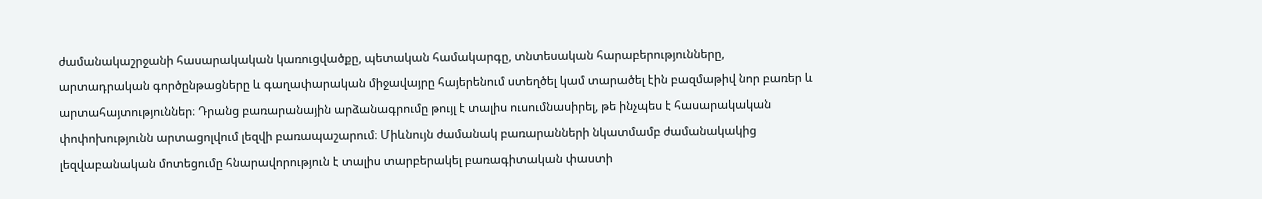ժամանակաշրջանի հասարակական կառուցվածքը, պետական համակարգը, տնտեսական հարաբերությունները, արտադրական գործընթացները և գաղափարական միջավայրը հայերենում ստեղծել կամ տարածել էին բազմաթիվ նոր բառեր և արտահայտություններ։ Դրանց բառարանային արձանագրումը թույլ է տալիս ուսումնասիրել, թե ինչպես է հասարակական փոփոխությունն արտացոլվում լեզվի բառապաշարում։ Միևնույն ժամանակ բառարանների նկատմամբ ժամանակակից լեզվաբանական մոտեցումը հնարավորություն է տալիս տարբերակել բառագիտական փաստի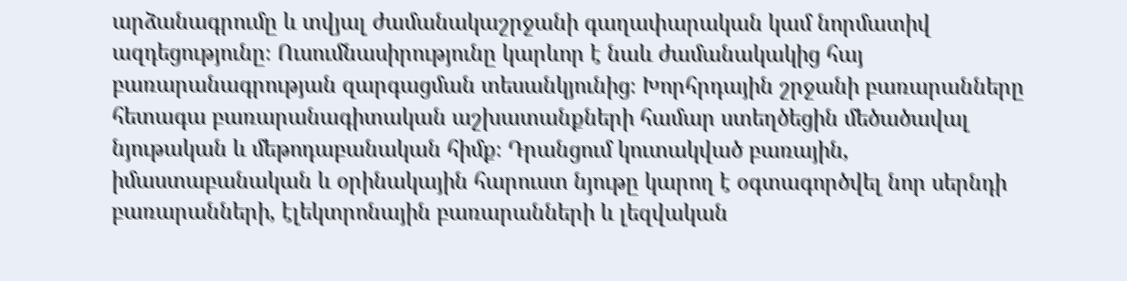արձանագրումը և տվյալ ժամանակաշրջանի գաղափարական կամ նորմատիվ ազդեցությունը։ Ուսումնասիրությունը կարևոր է նաև ժամանակակից հայ բառարանագրության զարգացման տեսանկյունից։ Խորհրդային շրջանի բառարանները հետագա բառարանագիտական աշխատանքների համար ստեղծեցին մեծածավալ նյութական և մեթոդաբանական հիմք։ Դրանցում կուտակված բառային, իմաստաբանական և օրինակային հարուստ նյութը կարող է օգտագործվել նոր սերնդի բառարանների, էլեկտրոնային բառարանների և լեզվական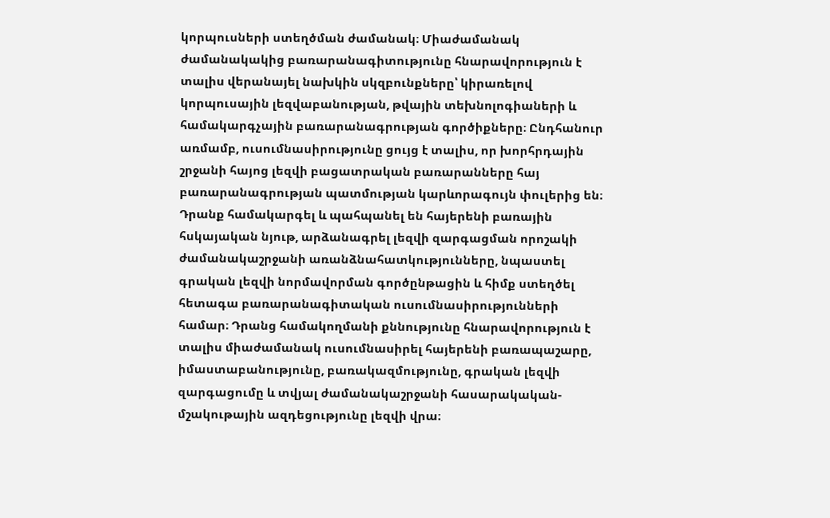կորպուսների ստեղծման ժամանակ։ Միաժամանակ ժամանակակից բառարանագիտությունը հնարավորություն է տալիս վերանայել նախկին սկզբունքները՝ կիրառելով կորպուսային լեզվաբանության, թվային տեխնոլոգիաների և համակարգչային բառարանագրության գործիքները։ Ընդհանուր առմամբ, ուսումնասիրությունը ցույց է տալիս, որ խորհրդային շրջանի հայոց լեզվի բացատրական բառարանները հայ բառարանագրության պատմության կարևորագույն փուլերից են։ Դրանք համակարգել և պահպանել են հայերենի բառային հսկայական նյութ, արձանագրել լեզվի զարգացման որոշակի ժամանակաշրջանի առանձնահատկությունները, նպաստել գրական լեզվի նորմավորման գործընթացին և հիմք ստեղծել հետագա բառարանագիտական ուսումնասիրությունների համար։ Դրանց համակողմանի քննությունը հնարավորություն է տալիս միաժամանակ ուսումնասիրել հայերենի բառապաշարը, իմաստաբանությունը, բառակազմությունը, գրական լեզվի զարգացումը և տվյալ ժամանակաշրջանի հասարակական-մշակութային ազդեցությունը լեզվի վրա։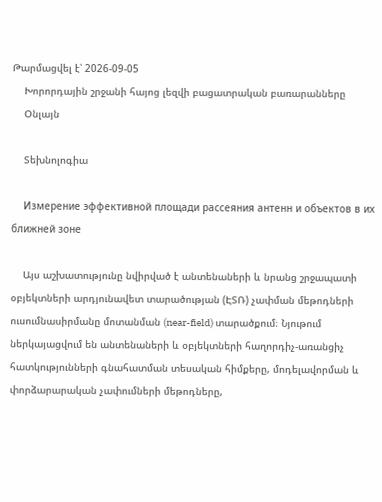Թարմացվել է՝ 2026-09-05
    Խորորդային շրջանի հայոց լեզվի բացատրական բառարանները
    Օնլայն

    Տեխնոլոգիա

    Измерение эффективной площади рассеяния антенн и объектов в их ближней зоне

    Այս աշխատությունը նվիրված է անտենաների և նրանց շրջապատի օբյեկտների արդյունավետ տարածության (ԷՏՌ) չափման մեթոդների ուսումնասիրմանը մոտանման (near-field) տարածքում։ Նյութում ներկայացվում են անտենաների և օբյեկտների հաղորդիչ-առանցիչ հատկությունների գնահատման տեսական հիմքերը, մոդելավորման և փորձարարական չափումների մեթոդները,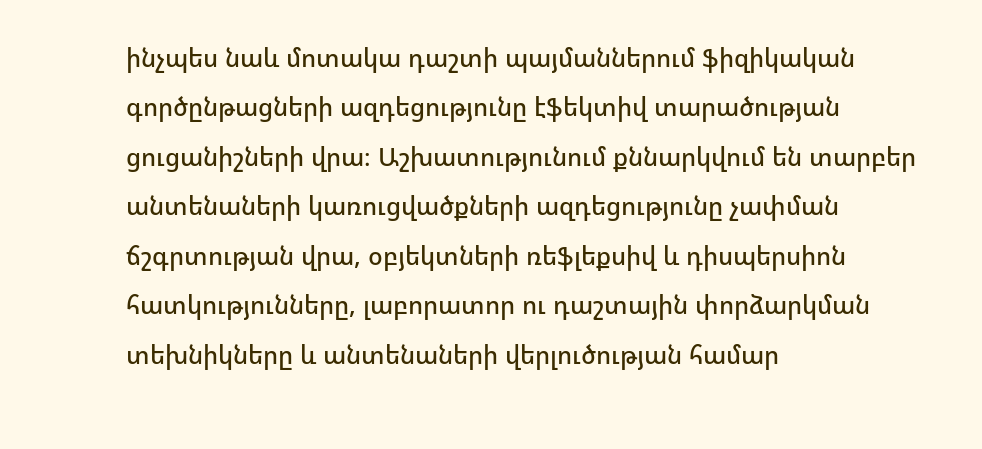ինչպես նաև մոտակա դաշտի պայմաններում ֆիզիկական գործընթացների ազդեցությունը էֆեկտիվ տարածության ցուցանիշների վրա։ Աշխատությունում քննարկվում են տարբեր անտենաների կառուցվածքների ազդեցությունը չափման ճշգրտության վրա, օբյեկտների ռեֆլեքսիվ և դիսպերսիոն հատկությունները, լաբորատոր ու դաշտային փորձարկման տեխնիկները և անտենաների վերլուծության համար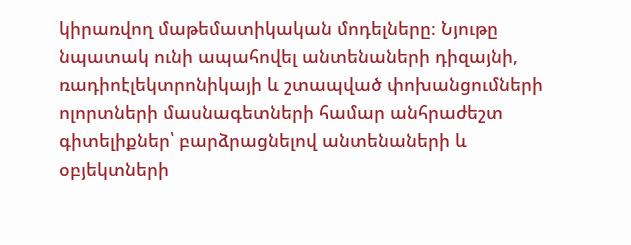կիրառվող մաթեմատիկական մոդելները։ Նյութը նպատակ ունի ապահովել անտենաների դիզայնի, ռադիոէլեկտրոնիկայի և շտապված փոխանցումների ոլորտների մասնագետների համար անհրաժեշտ գիտելիքներ՝ բարձրացնելով անտենաների և օբյեկտների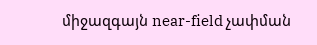միջազգայն near-field չափման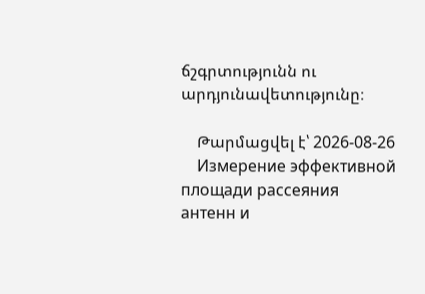ճշգրտությունն ու արդյունավետությունը։

    Թարմացվել է՝ 2026-08-26
    Измерение эффективной площади рассеяния антенн и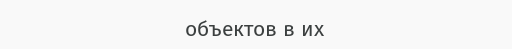объектов в их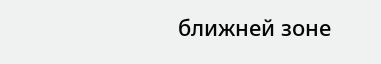ближней зоне